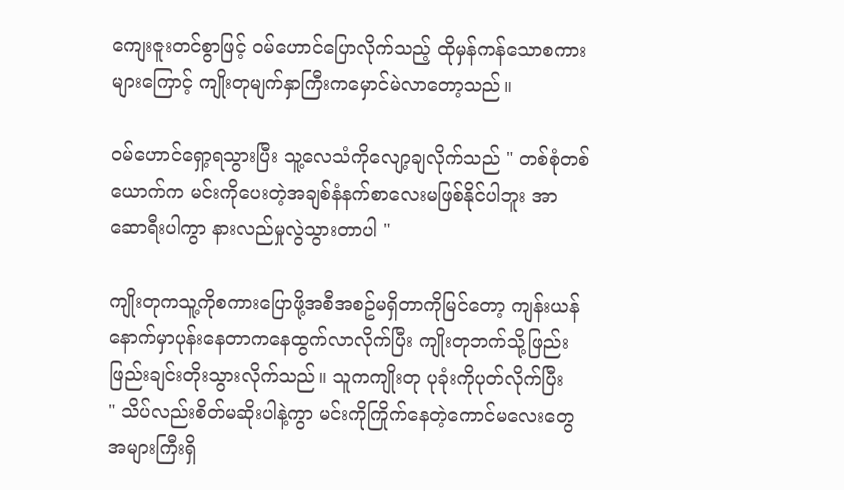ကျေးဇူးတင်စွာဖြင့် ဝမ်ဟောင်ပြောလိုက်သည့် ထိုမှန်ကန်သောစကားများကြောင့် ကျိုးတုမျက်နှာကြီးကမှောင်မဲလာတော့သည်။

ဝမ်ဟောင်ရှော့ရသွားပြီး သူ့လေသံကိုလျော့ချလိုက်သည် " တစ်စုံတစ်ယောက်က မင်းကိုပေးတဲ့အချစ်နံနက်စာလေးမဖြစ်နိုင်ပါဘူး အာ ဆောရီးပါကွာ နားလည်မှုလွဲသွားတာပါ "

ကျိုးတုကသူ့ကိုစကားပြောဖို့အစီအစဥ်မရှိတာကိုမြင်တော့ ကျန်းယန် နောက်မှာပုန်းနေတာကနေထွက်လာလိုက်ပြီး ကျိုးတုဘက်သို့ဖြည်းဖြည်းချင်းတိုးသွားလိုက်သည်။ သူကကျိုးတု ပုခုံးကိုပုတ်လိုက်ပြီး
" သိပ်လည်းစိတ်မဆိုးပါနဲ့ကွာ မင်းကိုကြိုက်နေတဲ့ကောင်မလေးတွေအများကြီးရှိ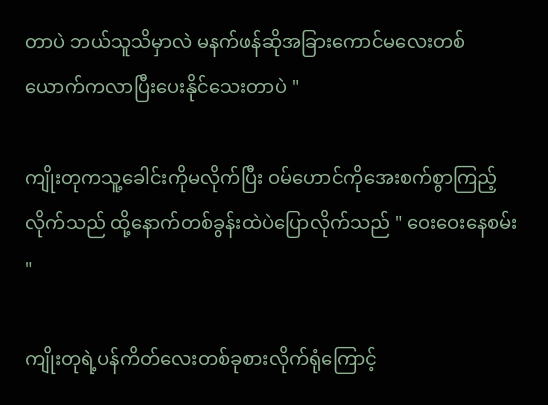တာပဲ ဘယ်သူသိမှာလဲ မနက်ဖန်ဆိုအခြားကောင်မလေးတစ်ယောက်ကလာပြီးပေးနိုင်သေးတာပဲ "

ကျိုးတုကသူ့ခေါင်းကိုမလိုက်ပြီး ဝမ်ဟောင်ကိုအေးစက်စွာကြည့်လိုက်သည် ထို့နောက်တစ်ခွန်းထဲပဲပြောလိုက်သည် " ဝေးဝေးနေစမ်း "

ကျိုးတုရဲ့ပန်ကိတ်လေးတစ်ခုစားလိုက်ရုံကြောင့်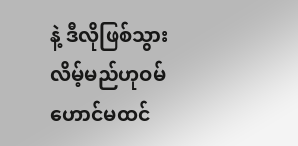နဲ့ ဒီလိုဖြစ်သွားလိမ့်မည်ဟုဝမ်ဟောင်မထင်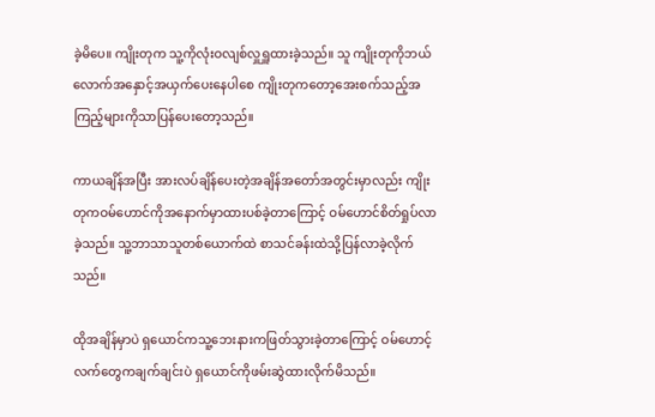ခဲ့မိပေ။ ကျိုးတုက သူ့ကိုလုံးဝလျစ်လှူရှူထားခဲ့သည်။ သူ ကျိုးတုကိုဘယ်လောက်အနှောင့်အယှက်ပေးနေပါစေ ကျိုးတုကတော့အေးစက်သည့်အကြည့်များကိုသာပြန်ပေးတော့သည်။

ကာယချိန်အပြီး အားလပ်ချိန်ပေးတဲ့အချိန်အတော်အတွင်းမှာလည်း ကျိုးတုကဝမ်ဟောင်ကိုအနောက်မှာထားပစ်ခဲ့တာကြောင့် ဝမ်ဟောင်စိတ်ရှုပ်လာခဲ့သည်။ သူ့ဘာသာသူတစ်ယောက်ထဲ စာသင်ခန်းထဲသို့ပြန်လာခဲ့လိုက်သည်။

ထိုအချိန်မှာပဲ ရှယောင်ကသူ့ဘေးနားကဖြတ်သွားခဲ့တာကြောင့် ဝမ်ဟောင့်လက်တွေကချက်ချင်းပဲ ရှယောင်ကိုဖမ်းဆွဲထားလိုက်မိသည်။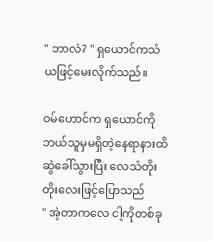" ဘာလဲ? " ရှယောင်ကသံယဖြင့်မေးလိုက်သည်။

ဝမ်ဟောင်က ရှယောင်ကိုဘယ်သူမှမရှိတဲ့နေရာနားထိဆွဲခေါ်သွားပြီး လေသံတိုးတိုးလေးဖြင့်ပြောသည်
" အဲ့တာကလေ ငါ့ကိုတစ်ခု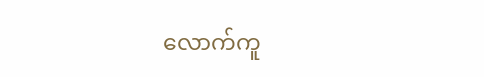လောက်ကူ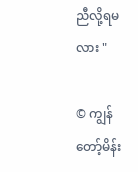ညီလို့ရမလား "

© ကျွန်တော့်မိန်း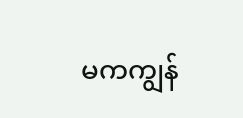မကကျွန်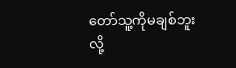တော်သူ့ကိုမချစ်ဘူးလို့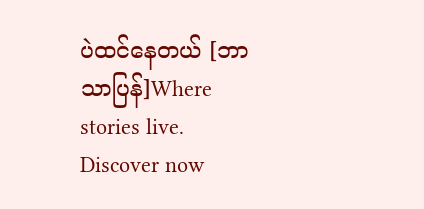ပဲထင်နေတယ် [ဘာသာပြန်]Where stories live. Discover now